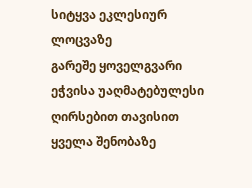სიტყვა ეკლესიურ ლოცვაზე
გარეშე ყოველგვარი ეჭვისა უაღმატებულესი ღირსებით თავისით ყველა შენობაზე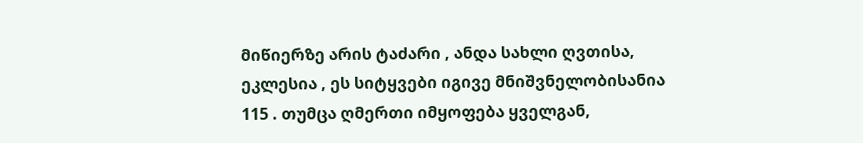მიწიერზე არის ტაძარი , ანდა სახლი ღვთისა, ეკლესია , ეს სიტყვები იგივე მნიშვნელობისანია 115 . თუმცა ღმერთი იმყოფება ყველგან,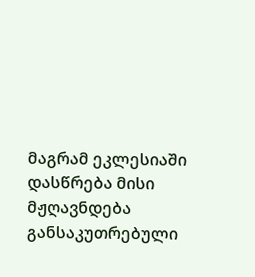მაგრამ ეკლესიაში დასწრება მისი მჟღავნდება განსაკუთრებული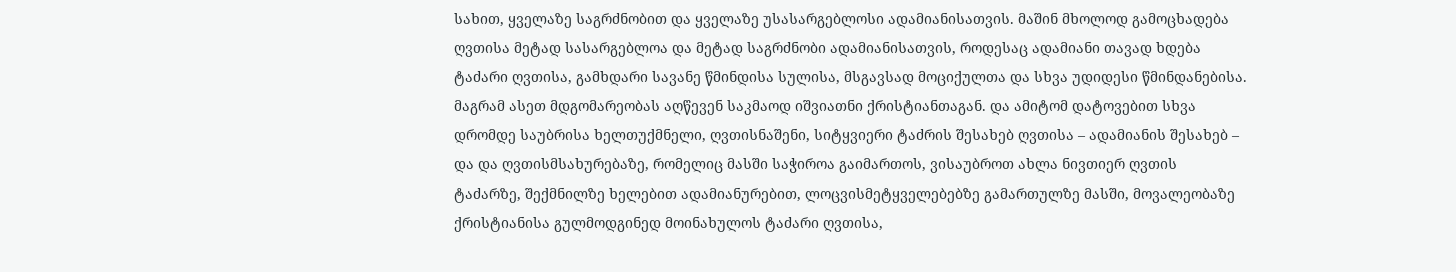სახით, ყველაზე საგრძნობით და ყველაზე უსასარგებლოსი ადამიანისათვის. მაშინ მხოლოდ გამოცხადება ღვთისა მეტად სასარგებლოა და მეტად საგრძნობი ადამიანისათვის, როდესაც ადამიანი თავად ხდება ტაძარი ღვთისა, გამხდარი სავანე წმინდისა სულისა, მსგავსად მოციქულთა და სხვა უდიდესი წმინდანებისა. მაგრამ ასეთ მდგომარეობას აღწევენ საკმაოდ იშვიათნი ქრისტიანთაგან. და ამიტომ დატოვებით სხვა დრომდე საუბრისა ხელთუქმნელი, ღვთისნაშენი, სიტყვიერი ტაძრის შესახებ ღვთისა – ადამიანის შესახებ – და და ღვთისმსახურებაზე, რომელიც მასში საჭიროა გაიმართოს, ვისაუბროთ ახლა ნივთიერ ღვთის ტაძარზე, შექმნილზე ხელებით ადამიანურებით, ლოცვისმეტყველებებზე გამართულზე მასში, მოვალეობაზე ქრისტიანისა გულმოდგინედ მოინახულოს ტაძარი ღვთისა,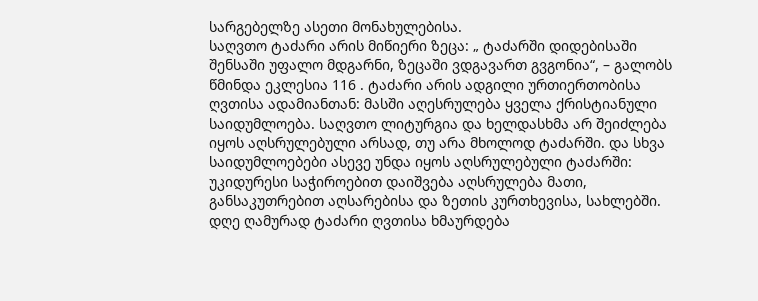სარგებელზე ასეთი მონახულებისა.
საღვთო ტაძარი არის მიწიერი ზეცა: „ ტაძარში დიდებისაში შენსაში უფალო მდგარნი, ზეცაში ვდგავართ გვგონია“, – გალობს წმინდა ეკლესია 116 . ტაძარი არის ადგილი ურთიერთობისა ღვთისა ადამიანთან: მასში აღესრულება ყველა ქრისტიანული საიდუმლოება. საღვთო ლიტურგია და ხელდასხმა არ შეიძლება იყოს აღსრულებული არსად, თუ არა მხოლოდ ტაძარში. და სხვა საიდუმლოებები ასევე უნდა იყოს აღსრულებული ტაძარში: უკიდურესი საჭიროებით დაიშვება აღსრულება მათი, განსაკუთრებით აღსარებისა და ზეთის კურთხევისა, სახლებში. დღე ღამურად ტაძარი ღვთისა ხმაურდება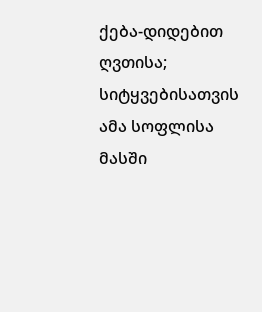ქება-დიდებით ღვთისა; სიტყვებისათვის ამა სოფლისა მასში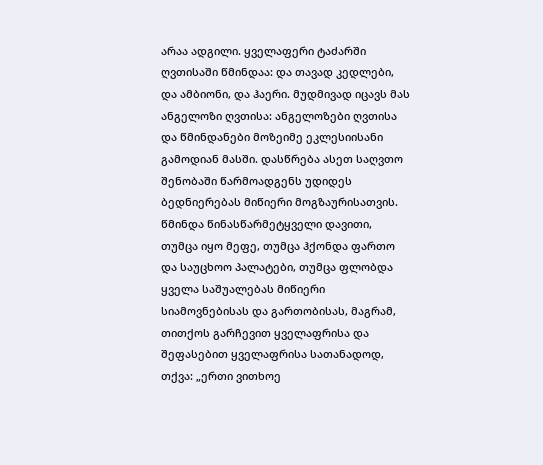არაა ადგილი. ყველაფერი ტაძარში ღვთისაში წმინდაა: და თავად კედლები, და ამბიონი, და ჰაერი. მუდმივად იცავს მას ანგელოზი ღვთისა: ანგელოზები ღვთისა და წმინდანები მოზეიმე ეკლესიისანი გამოდიან მასში. დასწრება ასეთ საღვთო შენობაში წარმოადგენს უდიდეს ბედნიერებას მიწიერი მოგზაურისათვის. წმინდა წინასწარმეტყველი დავითი, თუმცა იყო მეფე, თუმცა ჰქონდა ფართო და საუცხოო პალატები, თუმცა ფლობდა ყველა საშუალებას მიწიერი სიამოვნებისას და გართობისას, მაგრამ, თითქოს გარჩევით ყველაფრისა და შეფასებით ყველაფრისა სათანადოდ, თქვა: „ერთი ვითხოე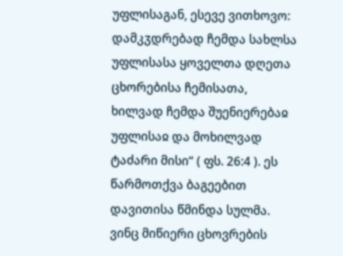უფლისაგან, ესევე ვითხოვო: დამკჳდრებად ჩემდა სახლსა უფლისასა ყოველთა დღეთა ცხორებისა ჩემისათა, ხილვად ჩემდა შუენიერებაჲ უფლისაჲ და მოხილვად ტაძარი მისი“ ( ფს. 26:4 ). ეს წარმოთქვა ბაგეებით დავითისა წმინდა სულმა. ვინც მიწიერი ცხოვრების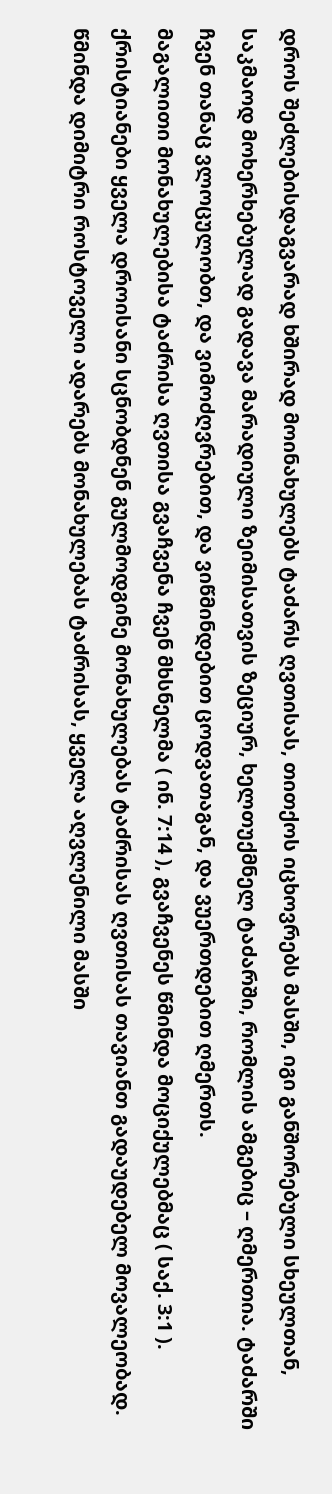დროს შეძლებისდაგვარად ხშირად მოინახულებს ტაძარს ღვთისას, თითქოს იცხოვრებს მასში, იგი განშორებული სხეულთან, საკმაოდ მოხერხებულად გადავა მარადიული ზეიმისათვის ზეციურ, ხელთუქმნელ ტაძარში, რომლის ამგებიც – ღმერთია. ტაძარში ჩვენ თანაც ვლოცულობთ, და ვიმოძღვრებით, და ვიწმინდებით ცოდვათაგან, და ვუერთდებით ღმერთს.
მაგალითი მონახულებისა ტაძრისა ღვთისა გვაჩვენა ჩვენ მხსნელმა ( ინ. 7:14 ), გვაჩვენეს წმინდა მოციქულებმაც ( საქ. 3:1 ). ქრისტიანები ყველა დროისანი სცნობდნენ გულმოდგინე მონახულებას ტაძრისას ღვთისას თავიანთ გადაუდებელ მოვალეობად. წმინდა დიმიტრი როსტოველი ადარებს მონახულებას ტაძრისას, ყველა აღვლენილი მასში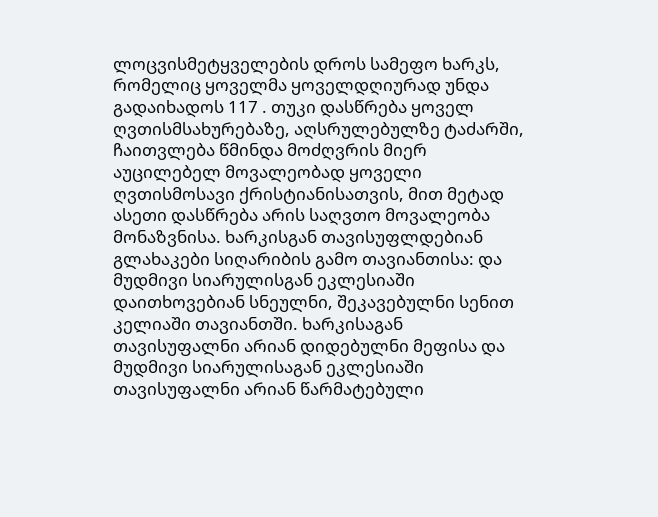ლოცვისმეტყველების დროს სამეფო ხარკს, რომელიც ყოველმა ყოველდღიურად უნდა გადაიხადოს 117 . თუკი დასწრება ყოველ ღვთისმსახურებაზე, აღსრულებულზე ტაძარში, ჩაითვლება წმინდა მოძღვრის მიერ აუცილებელ მოვალეობად ყოველი ღვთისმოსავი ქრისტიანისათვის, მით მეტად ასეთი დასწრება არის საღვთო მოვალეობა მონაზვნისა. ხარკისგან თავისუფლდებიან გლახაკები სიღარიბის გამო თავიანთისა: და მუდმივი სიარულისგან ეკლესიაში დაითხოვებიან სნეულნი, შეკავებულნი სენით კელიაში თავიანთში. ხარკისაგან თავისუფალნი არიან დიდებულნი მეფისა და მუდმივი სიარულისაგან ეკლესიაში თავისუფალნი არიან წარმატებული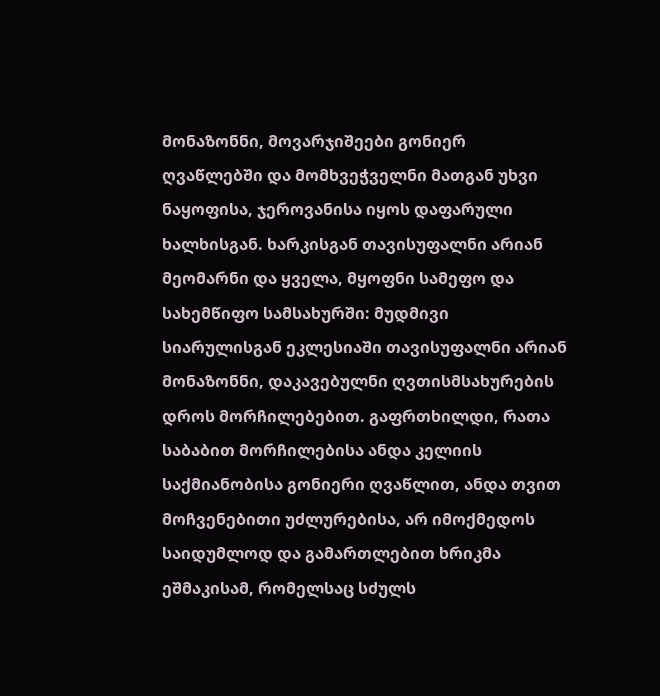მონაზონნი, მოვარჯიშეები გონიერ ღვაწლებში და მომხვეჭველნი მათგან უხვი ნაყოფისა, ჯეროვანისა იყოს დაფარული ხალხისგან. ხარკისგან თავისუფალნი არიან მეომარნი და ყველა, მყოფნი სამეფო და სახემწიფო სამსახურში: მუდმივი სიარულისგან ეკლესიაში თავისუფალნი არიან მონაზონნი, დაკავებულნი ღვთისმსახურების დროს მორჩილებებით. გაფრთხილდი, რათა საბაბით მორჩილებისა ანდა კელიის საქმიანობისა გონიერი ღვაწლით, ანდა თვით მოჩვენებითი უძლურებისა, არ იმოქმედოს საიდუმლოდ და გამართლებით ხრიკმა ეშმაკისამ, რომელსაც სძულს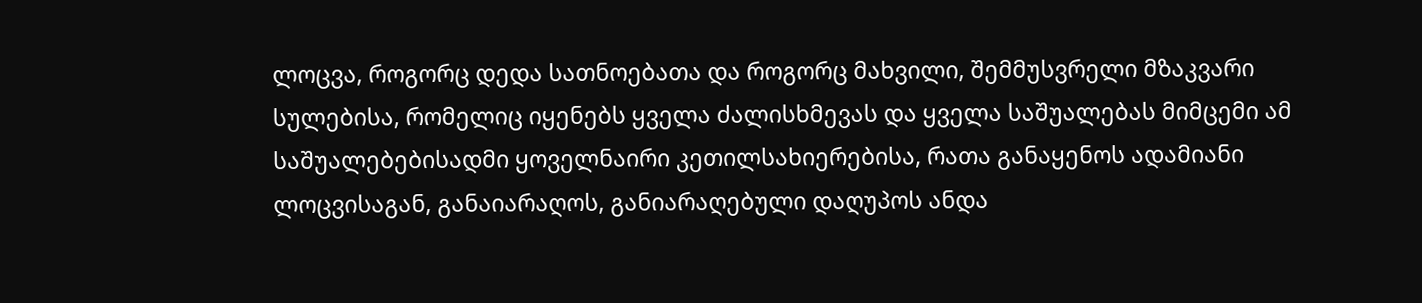ლოცვა, როგორც დედა სათნოებათა და როგორც მახვილი, შემმუსვრელი მზაკვარი სულებისა, რომელიც იყენებს ყველა ძალისხმევას და ყველა საშუალებას მიმცემი ამ საშუალებებისადმი ყოველნაირი კეთილსახიერებისა, რათა განაყენოს ადამიანი ლოცვისაგან, განაიარაღოს, განიარაღებული დაღუპოს ანდა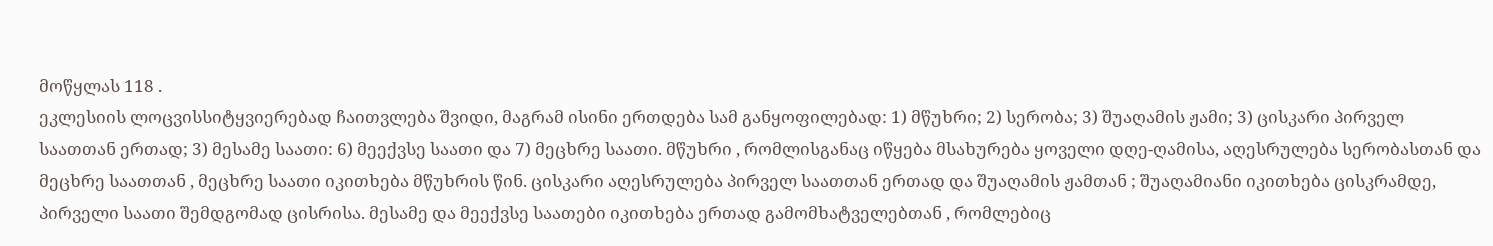მოწყლას 118 .
ეკლესიის ლოცვისსიტყვიერებად ჩაითვლება შვიდი, მაგრამ ისინი ერთდება სამ განყოფილებად: 1) მწუხრი; 2) სერობა; 3) შუაღამის ჟამი; 3) ცისკარი პირველ საათთან ერთად; 3) მესამე საათი: 6) მეექვსე საათი და 7) მეცხრე საათი. მწუხრი , რომლისგანაც იწყება მსახურება ყოველი დღე-ღამისა, აღესრულება სერობასთან და მეცხრე საათთან , მეცხრე საათი იკითხება მწუხრის წინ. ცისკარი აღესრულება პირველ საათთან ერთად და შუაღამის ჟამთან ; შუაღამიანი იკითხება ცისკრამდე, პირველი საათი შემდგომად ცისრისა. მესამე და მეექვსე საათები იკითხება ერთად გამომხატველებთან , რომლებიც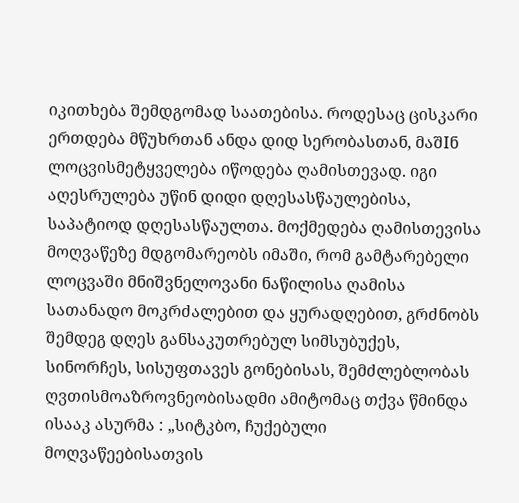იკითხება შემდგომად საათებისა. როდესაც ცისკარი ერთდება მწუხრთან ანდა დიდ სერობასთან, მაშIნ ლოცვისმეტყველება იწოდება ღამისთევად. იგი აღესრულება უწინ დიდი დღესასწაულებისა, საპატიოდ დღესასწაულთა. მოქმედება ღამისთევისა მოღვაწეზე მდგომარეობს იმაში, რომ გამტარებელი ლოცვაში მნიშვნელოვანი ნაწილისა ღამისა სათანადო მოკრძალებით და ყურადღებით, გრძნობს შემდეგ დღეს განსაკუთრებულ სიმსუბუქეს, სინორჩეს, სისუფთავეს გონებისას, შემძლებლობას ღვთისმოაზროვნეობისადმი ამიტომაც თქვა წმინდა ისააკ ასურმა : „სიტკბო, ჩუქებული მოღვაწეებისათვის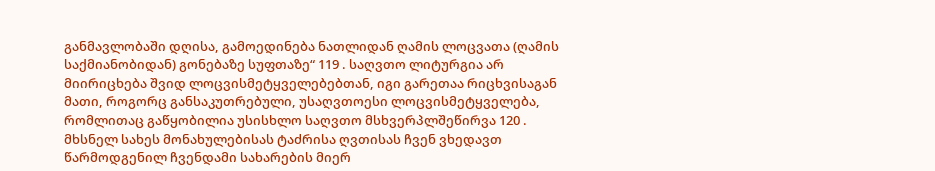განმავლობაში დღისა, გამოედინება ნათლიდან ღამის ლოცვათა (ღამის საქმიანობიდან) გონებაზე სუფთაზე“ 119 . საღვთო ლიტურგია არ მიირიცხება შვიდ ლოცვისმეტყველებებთან, იგი გარეთაა რიცხვისაგან მათი, როგორც განსაკუთრებული, უსაღვთოესი ლოცვისმეტყველება, რომლითაც გაწყობილია უსისხლო საღვთო მსხვერპლშეწირვა 120 .
მხსნელ სახეს მონახულებისას ტაძრისა ღვთისას ჩვენ ვხედავთ წარმოდგენილ ჩვენდამი სახარების მიერ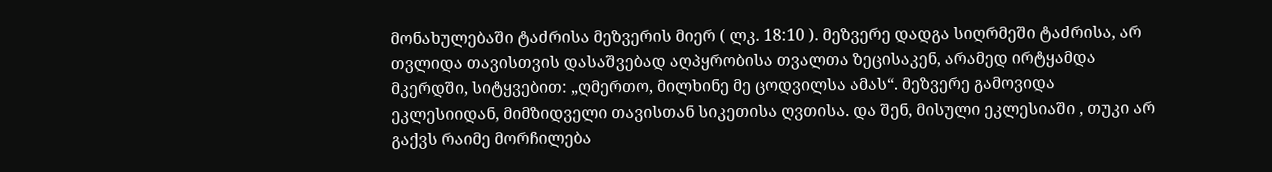მონახულებაში ტაძრისა მეზვერის მიერ ( ლკ. 18:10 ). მეზვერე დადგა სიღრმეში ტაძრისა, არ თვლიდა თავისთვის დასაშვებად აღპყრობისა თვალთა ზეცისაკენ, არამედ ირტყამდა მკერდში, სიტყვებით: „ღმერთო, მილხინე მე ცოდვილსა ამას“. მეზვერე გამოვიდა ეკლესიიდან, მიმზიდველი თავისთან სიკეთისა ღვთისა. და შენ, მისული ეკლესიაში , თუკი არ გაქვს რაიმე მორჩილება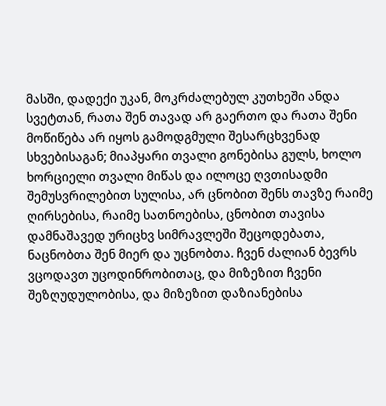მასში, დადექი უკან, მოკრძალებულ კუთხეში ანდა სვეტთან, რათა შენ თავად არ გაერთო და რათა შენი მოწიწება არ იყოს გამოდგმული შესარცხვენად სხვებისაგან; მიაპყარი თვალი გონებისა გულს, ხოლო ხორციელი თვალი მიწას და ილოცე ღვთისადმი შემუსვრილებით სულისა, არ ცნობით შენს თავზე რაიმე ღირსებისა, რაიმე სათნოებისა, ცნობით თავისა დამნაშავედ ურიცხვ სიმრავლეში შეცოდებათა, ნაცნობთა შენ მიერ და უცნობთა. ჩვენ ძალიან ბევრს ვცოდავთ უცოდინრობითაც, და მიზეზით ჩვენი შეზღუდულობისა, და მიზეზით დაზიანებისა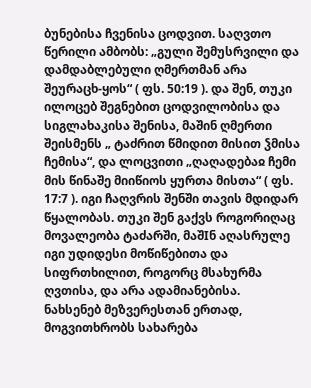ბუნებისა ჩვენისა ცოდვით. საღვთო წერილი ამბობს: „გული შემუსრვილი და დამდაბლებული ღმერთმან არა შეურაცხ-ყოს“ ( ფს. 50:19 ). და შენ, თუკი ილოცებ შეგნებით ცოდვილობისა და სიგლახაკისა შენისა, მაშინ ღმერთი შეისმენს „ ტაძრით წმიდით მისით ჴმისა ჩემისა“, და ლოცვითი „ღაღადებაჲ ჩემი მის წინაშე მიიწიოს ყურთა მისთა“ ( ფს. 17:7 ). იგი ჩაღვრის შენში თავის მდიდარ წყალობას. თუკი შენ გაქვს როგორიღაც მოვალეობა ტაძარში, მაშIნ აღასრულე იგი უდიდესი მოწიწებითა და სიფრთხილით, როგორც მსახურმა ღვთისა, და არა ადამიანებისა.
ნახსენებ მეზვერესთან ერთად, მოგვითხრობს სახარება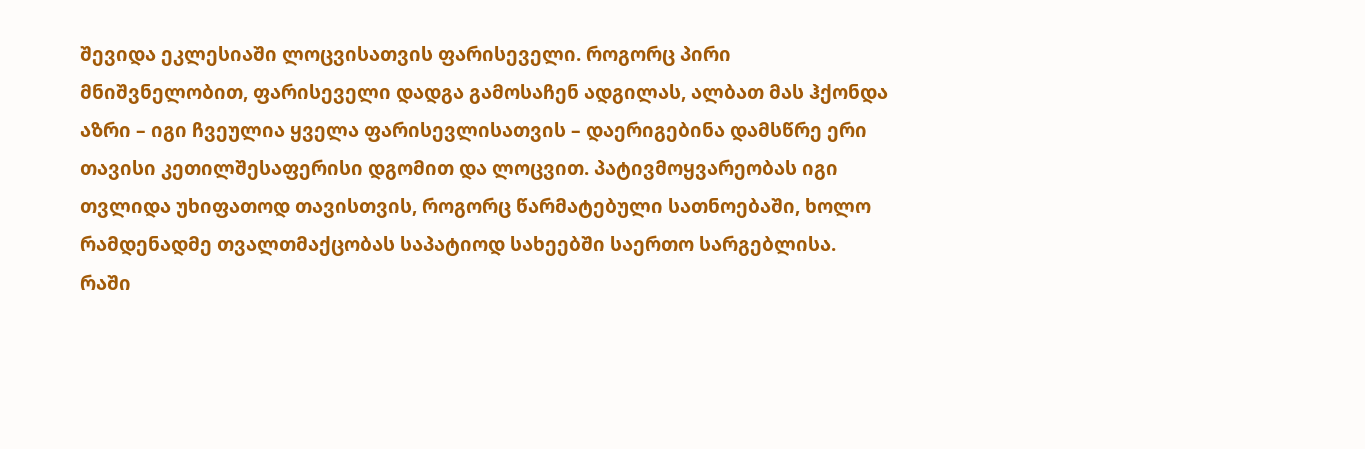შევიდა ეკლესიაში ლოცვისათვის ფარისეველი. როგორც პირი მნიშვნელობით, ფარისეველი დადგა გამოსაჩენ ადგილას, ალბათ მას ჰქონდა აზრი – იგი ჩვეულია ყველა ფარისევლისათვის – დაერიგებინა დამსწრე ერი თავისი კეთილშესაფერისი დგომით და ლოცვით. პატივმოყვარეობას იგი თვლიდა უხიფათოდ თავისთვის, როგორც წარმატებული სათნოებაში, ხოლო რამდენადმე თვალთმაქცობას საპატიოდ სახეებში საერთო სარგებლისა. რაში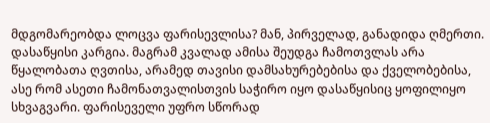მდგომარეობდა ლოცვა ფარისევლისა? მან, პირველად, განადიდა ღმერთი. დასაწყისი კარგია. მაგრამ კვალად ამისა შეუდგა ჩამოთვლას არა წყალობათა ღვთისა, არამედ თავისი დამსახურებებისა და ქველობებისა, ასე რომ ასეთი ჩამონათვალისთვის საჭირო იყო დასაწყისიც ყოფილიყო სხვაგვარი. ფარისეველი უფრო სწორად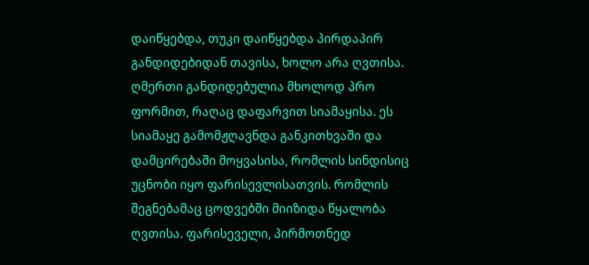დაიწყებდა, თუკი დაიწყებდა პირდაპირ განდიდებიდან თავისა, ხოლო არა ღვთისა. ღმერთი განდიდებულია მხოლოდ პრო ფორმით, რაღაც დაფარვით სიამაყისა. ეს სიამაყე გამომჟღავნდა განკითხვაში და დამცირებაში მოყვასისა, რომლის სინდისიც უცნობი იყო ფარისევლისათვის. რომლის შეგნებამაც ცოდვებში მიიზიდა წყალობა ღვთისა. ფარისეველი, პირმოთნედ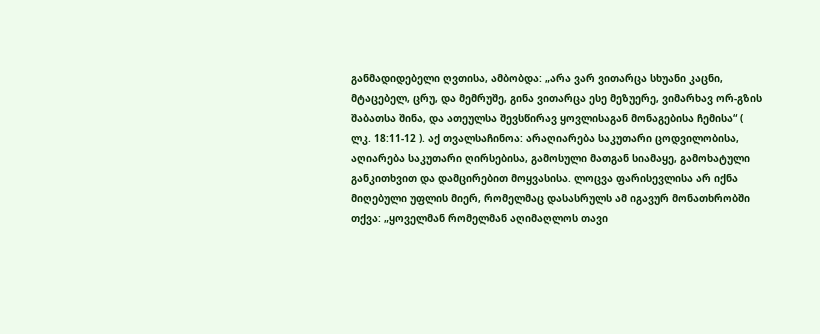განმადიდებელი ღვთისა, ამბობდა: „არა ვარ ვითარცა სხუანი კაცნი, მტაცებელ, ცრუ, და მემრუშე, გინა ვითარცა ესე მეზუერე, ვიმარხავ ორ-გზის შაბათსა შინა, და ათეულსა შევსწირავ ყოვლისაგან მონაგებისა ჩემისა“ ( ლკ. 18:11-12 ). აქ თვალსაჩინოა: არაღიარება საკუთარი ცოდვილობისა, აღიარება საკუთარი ღირსებისა, გამოსული მათგან სიამაყე, გამოხატული განკითხვით და დამცირებით მოყვასისა. ლოცვა ფარისევლისა არ იქნა მიღებული უფლის მიერ, რომელმაც დასასრულს ამ იგავურ მონათხრობში თქვა: „ყოველმან რომელმან აღიმაღლოს თავი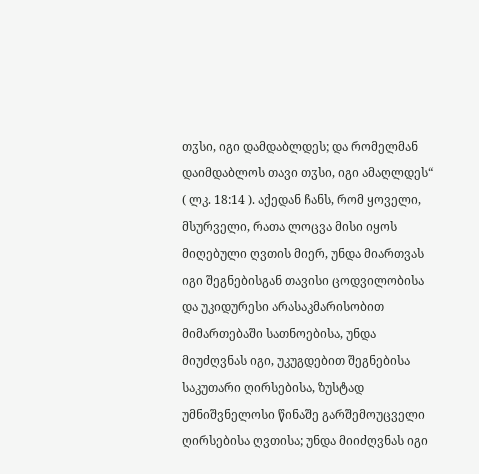თჳსი, იგი დამდაბლდეს; და რომელმან დაიმდაბლოს თავი თჳსი, იგი ამაღლდეს“ ( ლკ. 18:14 ). აქედან ჩანს, რომ ყოველი, მსურველი, რათა ლოცვა მისი იყოს მიღებული ღვთის მიერ, უნდა მიართვას იგი შეგნებისგან თავისი ცოდვილობისა და უკიდურესი არასაკმარისობით მიმართებაში სათნოებისა, უნდა მიუძღვნას იგი, უკუგდებით შეგნებისა საკუთარი ღირსებისა, ზუსტად უმნიშვნელოსი წინაშე გარშემოუცველი ღირსებისა ღვთისა; უნდა მიიძღვნას იგი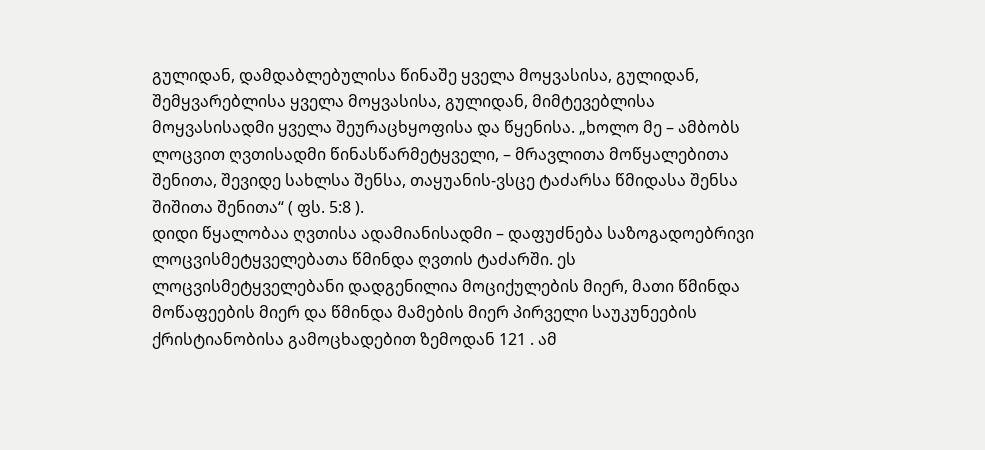გულიდან, დამდაბლებულისა წინაშე ყველა მოყვასისა, გულიდან, შემყვარებლისა ყველა მოყვასისა, გულიდან, მიმტევებლისა მოყვასისადმი ყველა შეურაცხყოფისა და წყენისა. „ხოლო მე – ამბობს ლოცვით ღვთისადმი წინასწარმეტყველი, – მრავლითა მოწყალებითა შენითა, შევიდე სახლსა შენსა, თაყუანის-ვსცე ტაძარსა წმიდასა შენსა შიშითა შენითა“ ( ფს. 5:8 ).
დიდი წყალობაა ღვთისა ადამიანისადმი – დაფუძნება საზოგადოებრივი ლოცვისმეტყველებათა წმინდა ღვთის ტაძარში. ეს ლოცვისმეტყველებანი დადგენილია მოციქულების მიერ, მათი წმინდა მოწაფეების მიერ და წმინდა მამების მიერ პირველი საუკუნეების ქრისტიანობისა გამოცხადებით ზემოდან 121 . ამ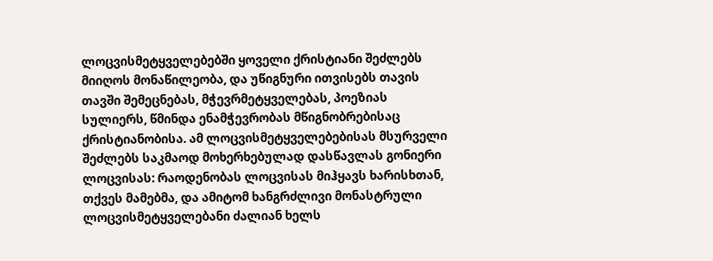ლოცვისმეტყველებებში ყოველი ქრისტიანი შეძლებს მიიღოს მონაწილეობა, და უწიგნური ითვისებს თავის თავში შემეცნებას, მჭევრმეტყველებას, პოეზიას სულიერს, წმინდა ენამჭევრობას მწიგნობრებისაც ქრისტიანობისა. ამ ლოცვისმეტყველებებისას მსურველი შეძლებს საკმაოდ მოხერხებულად დასწავლას გონიერი ლოცვისას: რაოდენობას ლოცვისას მიჰყავს ხარისხთან, თქვეს მამებმა, და ამიტომ ხანგრძლივი მონასტრული ლოცვისმეტყველებანი ძალიან ხელს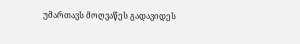უმართავს მოღვაწეს გადავიდეს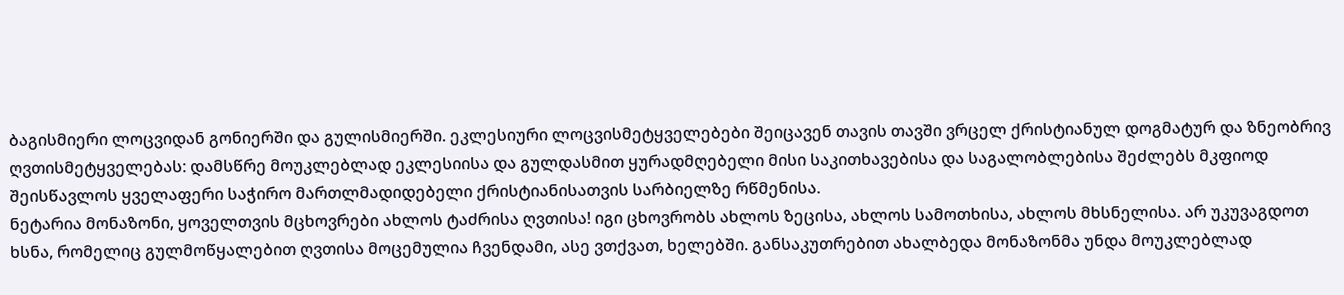ბაგისმიერი ლოცვიდან გონიერში და გულისმიერში. ეკლესიური ლოცვისმეტყველებები შეიცავენ თავის თავში ვრცელ ქრისტიანულ დოგმატურ და ზნეობრივ ღვთისმეტყველებას: დამსწრე მოუკლებლად ეკლესიისა და გულდასმით ყურადმღებელი მისი საკითხავებისა და საგალობლებისა შეძლებს მკფიოდ შეისწავლოს ყველაფერი საჭირო მართლმადიდებელი ქრისტიანისათვის სარბიელზე რწმენისა.
ნეტარია მონაზონი, ყოველთვის მცხოვრები ახლოს ტაძრისა ღვთისა! იგი ცხოვრობს ახლოს ზეცისა, ახლოს სამოთხისა, ახლოს მხსნელისა. არ უკუვაგდოთ ხსნა, რომელიც გულმოწყალებით ღვთისა მოცემულია ჩვენდამი, ასე ვთქვათ, ხელებში. განსაკუთრებით ახალბედა მონაზონმა უნდა მოუკლებლად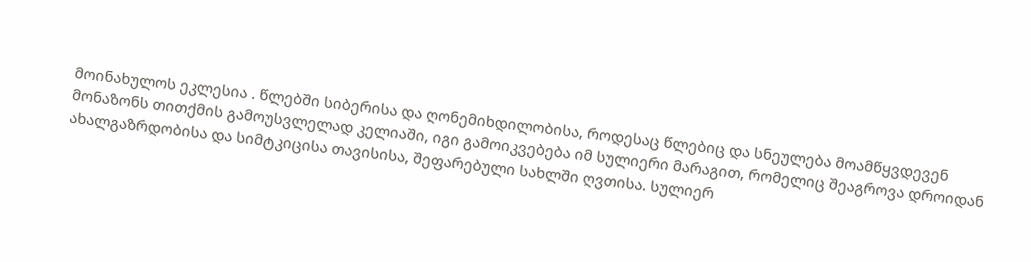მოინახულოს ეკლესია . წლებში სიბერისა და ღონემიხდილობისა, როდესაც წლებიც და სნეულება მოამწყვდევენ მონაზონს თითქმის გამოუსვლელად კელიაში, იგი გამოიკვებება იმ სულიერი მარაგით, რომელიც შეაგროვა დროიდან ახალგაზრდობისა და სიმტკიცისა თავისისა, შეფარებული სახლში ღვთისა. სულიერ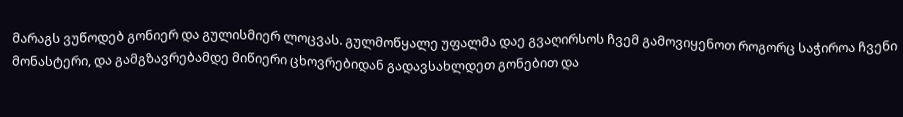მარაგს ვუწოდებ გონიერ და გულისმიერ ლოცვას. გულმოწყალე უფალმა დაე გვაღირსოს ჩვემ გამოვიყენოთ როგორც საჭიროა ჩვენი მონასტერი, და გამგზავრებამდე მიწიერი ცხოვრებიდან გადავსახლდეთ გონებით და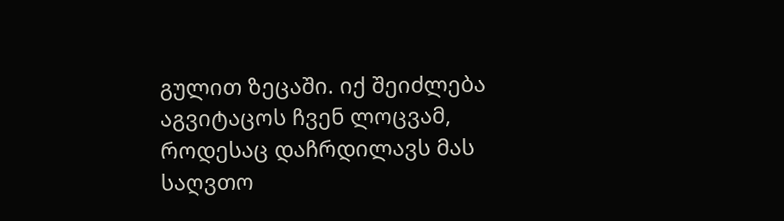გულით ზეცაში. იქ შეიძლება აგვიტაცოს ჩვენ ლოცვამ, როდესაც დაჩრდილავს მას საღვთო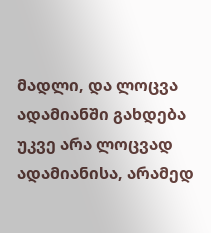მადლი, და ლოცვა ადამიანში გახდება უკვე არა ლოცვად ადამიანისა, არამედ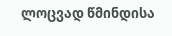ლოცვად წმინდისა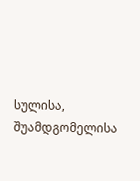სულისა, შუამდგომელისა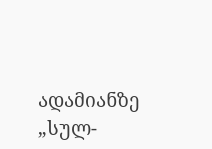ადამიანზე „სულ-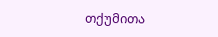თქუმითა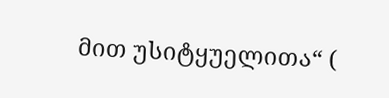მით უსიტყუელითა“ (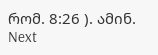რომ. 8:26 ). ამინ.
Next